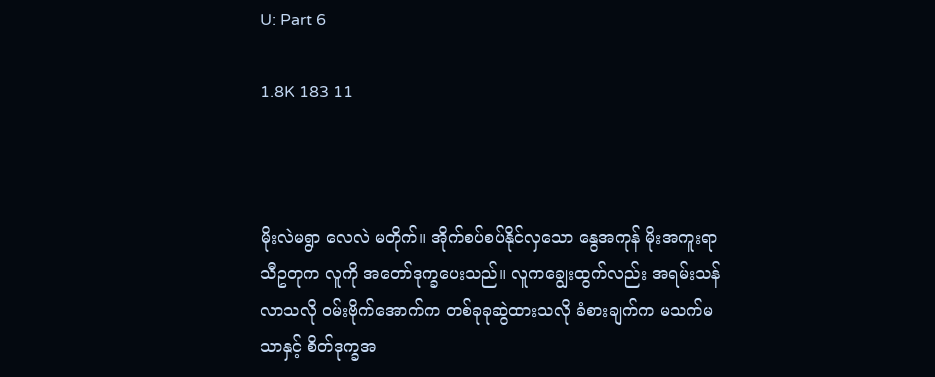U: Part 6

1.8K 183 11



မိုးလဲမရွာ လေလဲ မတိုက်။ အိုက်စပ်စပ်နိုင်လှသော နွေအကုန် မိုးအကူးရာသီဥတုက လူကို အတော်ဒုက္ခပေးသည်။ လူကချွေးထွက်လည်း အရမ်းသန်လာသလို ၀မ်းဗိုက်အောက်က တစ်ခုခုဆွဲထားသလို ခံစားချက်က မသက်မသာနှင့် စိတ်ဒုက္ခအ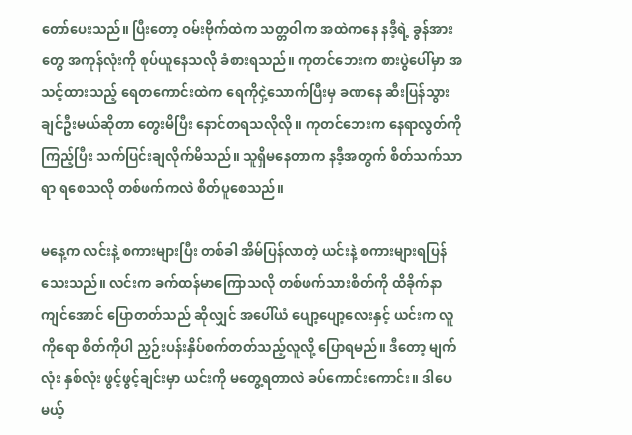တော်ပေးသည်။ ပြီးတော့ ဝမ်းဗိုက်ထဲက သတ္တဝါက အထဲကနေ နဒီ့ရဲ့ ခွန်အားတွေ အကုန်လုံးကို စုပ်ယူနေသလို ခံစားရသည်။ ကုတင်ဘေးက စားပွဲပေါ်မှာ အသင့်ထားသည့် ရေတကောင်းထဲက ရေကိုငှဲ့သောက်ပြီးမှ ခဏနေ ဆီးပြန်သွားချင်ဦးမယ်ဆိုတာ တွေးမိပြီး နောင်တရသလိုလို။ ကုတင်ဘေးက နေရာလွတ်ကိုကြည့်ပြီး သက်ပြင်းချလိုက်မိသည်။ သူရှိမနေတာက နဒီ့အတွက် စိတ်သက်သာရာ ရစေသလို တစ်ဖက်ကလဲ စိတ်ပူစေသည်။

မနေ့က လင်းနဲ့ စကားများပြီး တစ်ခါ အိမ်ပြန်လာတဲ့ ယင်းနဲ့ စကားများရပြန်သေးသည်။ လင်းက ခက်ထန်မာကြောသလို တစ်ဖက်သားစိတ်ကို ထိခိုက်နာကျင်အောင် ပြောတတ်သည် ဆိုလျှင် အပေါ်ယံ ပျော့ပျော့လေးနှင့် ယင်းက လူကိုရော စိတ်ကိုပါ ညှဉ်းပန်းနှိပ်စက်တတ်သည့်လူလို့ ပြောရမည်။ ဒီတော့ မျက်လုံး နှစ်လုံး ဖွင့်ဖွင့်ချင်းမှာ ယင်းကို မတွေ့ရတာလဲ ခပ်ကောင်းကောင်း။ ဒါပေမယ့်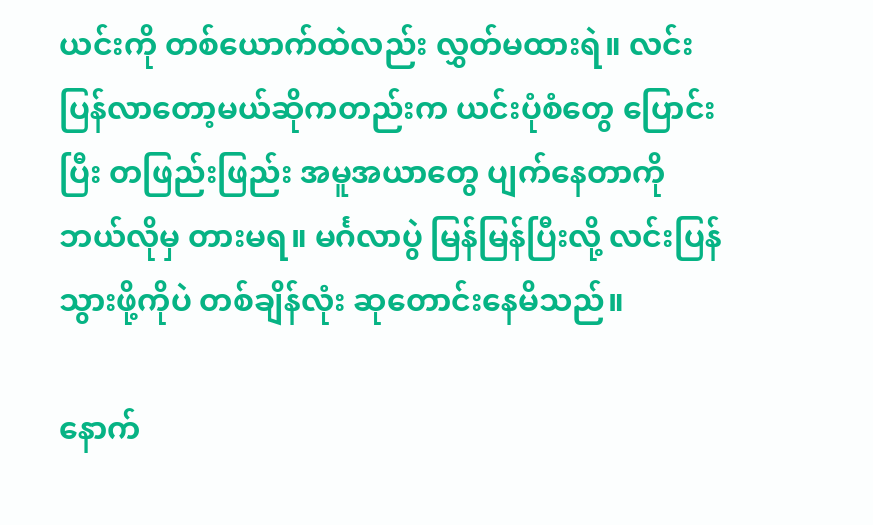ယင်းကို တစ်ယောက်ထဲလည်း လွှတ်မထားရဲ။ လင်းပြန်လာတော့မယ်ဆိုကတည်းက ယင်းပုံစံတွေ ပြောင်းပြီး တဖြည်းဖြည်း အမူအယာတွေ ပျက်နေတာကို ဘယ်လိုမှ တားမရ။ မင်္ဂလာပွဲ မြန်မြန်ပြီးလို့ လင်းပြန်သွားဖို့ကိုပဲ တစ်ချိန်လုံး ဆုတောင်းနေမိသည်။

နောက်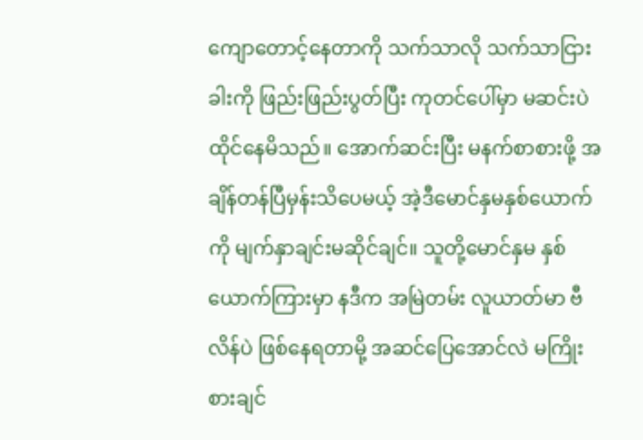ကျောတောင့်နေတာကို သက်သာလို သက်သာငြား ခါးကို ဖြည်းဖြည်းပွတ်ပြီး ကုတင်ပေါ်မှာ မဆင်းပဲ ထိုင်နေမိသည်။ အောက်ဆင်းပြီး မနက်စာစားဖို့ အချိန်တန်ပြီမှန်းသိပေမယ့် အဲ့ဒီမောင်နှမနှစ်ယောက်ကို မျက်နှာချင်းမဆိုင်ချင်။ သူတို့မောင်နှမ နှစ်ယောက်ကြားမှာ နဒီက အမြဲတမ်း လူယာတ်မာ ဗီလိန်ပဲ ဖြစ်နေရတာမို့ အဆင်ပြေအောင်လဲ မကြိုးစားချင်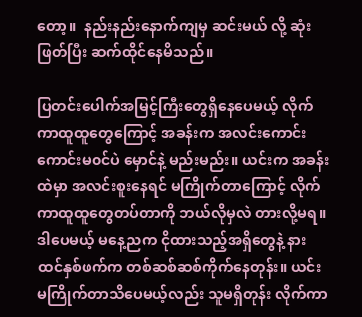တော့။  နည်းနည်းနောက်ကျမှ ဆင်းမယ် လို့ ဆုံးဖြတ်ပြီး ဆက်ထိုင်နေမိသည်။

ပြတင်းပေါက်အမြင့်ကြီးတွေရှိနေပေမယ့် လိုက်ကာထူထူတွေကြောင့် အခန်းက အလင်းကောင်းကောင်းမ၀င်ပဲ မှောင်နဲ့ မည်းမည်း။ ယင်းက အခန်းထဲမှာ အလင်းစူးနေရင် မကြိုက်တာကြောင့် လိုက်ကာထူထူတွေတပ်တာကို ဘယ်လိုမှလဲ တားလို့မရ။ ဒါပေမယ့် မနေ့ညက ငိုထားသည့်အရှိတွေနဲ့ နားထင်နှစ်ဖက်က တစ်ဆစ်ဆစ်ကိုက်နေတုန်း။ ယင်းမကြိုက်တာသိပေမယ့်လည်း သူမရှိတုန်း လိုက်ကာ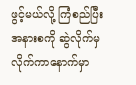ဖွင့်မယ်လို့ ကြံစည်ပြီး အနားစကို ဆွဲလိုက်မှ လိုက်ကာနောက်မှာ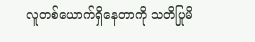လူတစ်ယောက်ရှိနေတာကို သတိပြုမိ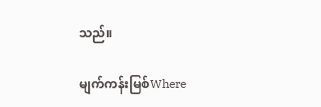သည်။

မျက်ကန်းမြစ်Where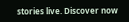stories live. Discover now